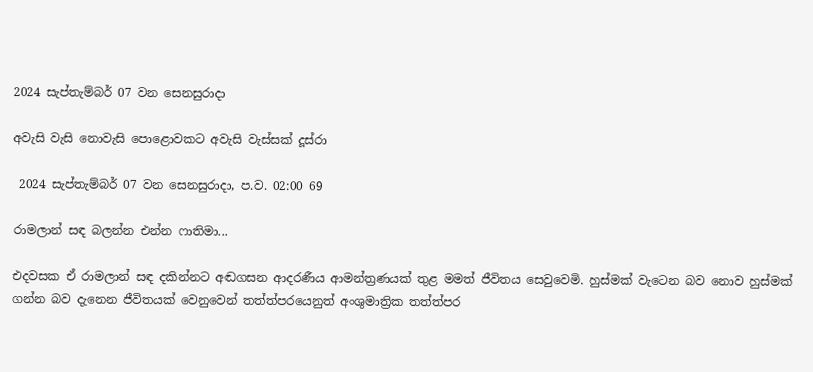2024 සැප්තැම්බර් 07 වන සෙනසුරාදා

අවැසි වැසි නොවැසි පොළොවකට අවැසි වැස්සක් දූස්රා

 2024 සැප්තැම්බර් 07 වන සෙනසුරාදා, ප.ව. 02:00 69

රාමලාන් සඳ බලන්න එන්න ෆාතිමා...

එදවසක ඒ රාමලාන් සඳ දකින්නට අඬගසන ආදරණීය ආමන්ත්‍රණයක් තුළ මමත් ජීවිතය සෙවුවෙමි. හුස්මක් වැටෙන බව නොව හුස්මක් ගන්න බව දැනෙන ජීවිතයක් වෙනුවෙන් තත්ත්පරයෙනුත් අංශුමාත්‍රික තත්ත්පර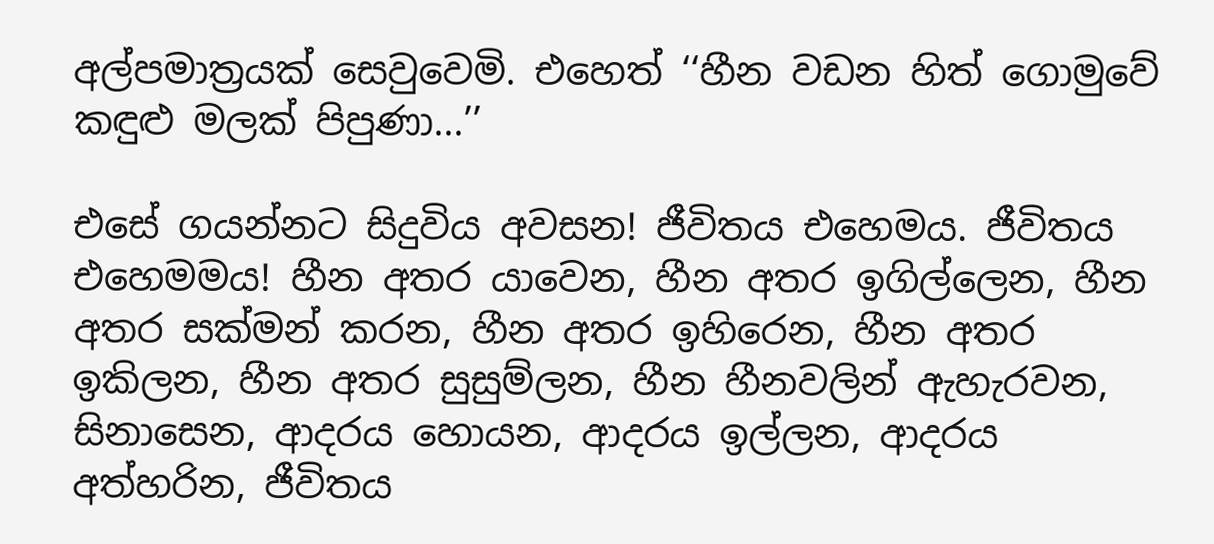අල්පමාත්‍රයක් සෙවුවෙමි. එහෙත් ‘‘හීන වඩන හිත් ගොමුවේ කඳුළු මලක් පිපුණා...’’

එසේ ගයන්නට සිදුවිය අවසන! ජීවිතය එහෙමය. ජීවිතය එහෙමමය! හීන අතර යාවෙන, හීන අතර ඉගිල්ලෙන, හීන අතර සක්මන් කරන, හීන අතර ඉහිරෙන, හීන අතර ඉකිලන, හීන අතර සුසුම්ලන, හීන හීනවලින් ඇහැරවන, සිනාසෙන, ආදරය හොයන, ආදරය ඉල්ලන, ආදරය අත්හරින, ජීවිතය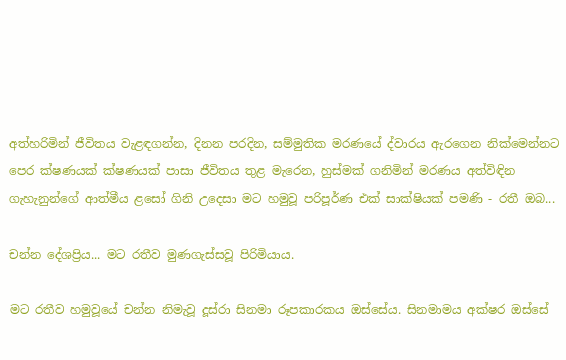අත්හරිමින් ජීවිතය වැළඳගන්න, දිනන පරදින, සම්මුතික මරණයේ ද්වාරය ඇරගෙන නික්මෙන්නට පෙර ක්ෂණයක් ක්ෂණයක් පාසා ජීවිතය තුළ මැරෙන, හුස්මක් ගනිමින් මරණය අත්විඳින ගැහැනුන්ගේ ආත්මීය ළසෝ ගිනි උදෙසා මට හමුවූ පරිපූර්ණ එක් සාක්ෂියක් පමණි - රතී ඔබ...

චන්න දේශප්‍රිය... මට රතීව මුණගැස්සවූ පිරිමියාය.

මට රතීව හමුවූයේ චන්න නිමැවූ දූස්රා සිනමා රූපකාරකය ඔස්සේය. සිනමාමය අක්ෂර ඔස්සේ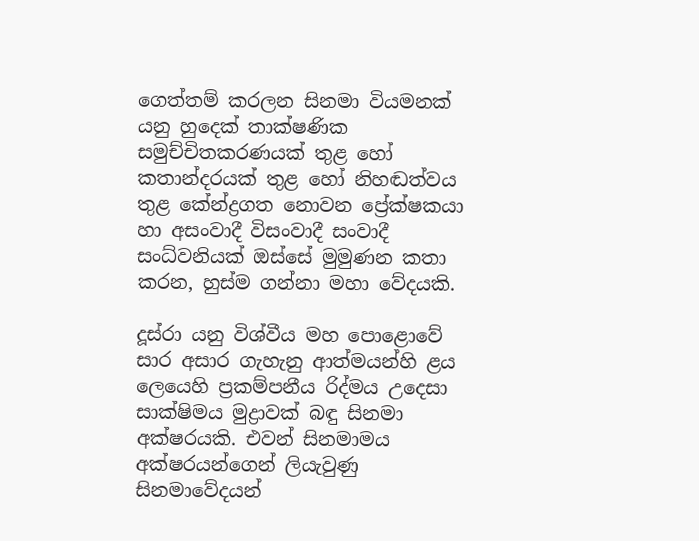ගෙත්තම් කරලන සිනමා වියමනක් යනු හුදෙක් තාක්ෂණික සමුච්චිතකරණයක් තුළ හෝ කතාන්දරයක් තුළ හෝ නිහඬත්වය තුළ කේන්ද්‍රගත නොවන ප්‍රේක්ෂකයා හා අසංවාදී විසංවාදී සංවාදී සංධ්වනියක් ඔස්සේ මුමුණන කතා කරන, හුස්ම ගන්නා මහා වේදයකි.

දූස්රා යනු විශ්වීය මහ පොළොවේ සාර අසාර ගැහැනු ආත්මයන්හි ළය ලෙයෙහි ප්‍රකම්පනීය රිද්මය උදෙසා සාක්ෂිමය මුද්‍රාවක් බඳු සිනමා අක්ෂරයකි. එවන් සිනමාමය අක්ෂරයන්ගෙන් ලියැවුණු සිනමාවේදයන්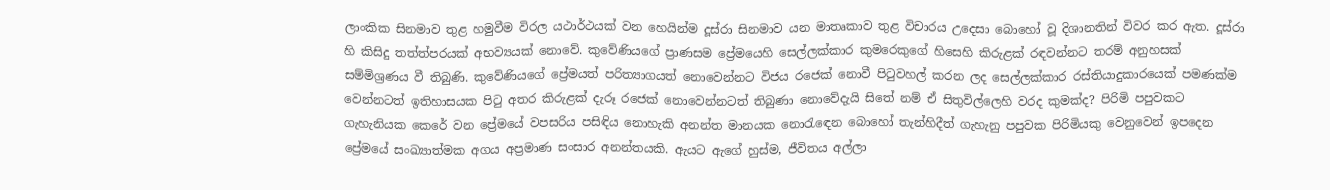ලාංකික සිනමාව තුළ හමුවීම විරල යථාර්ථයක් වන හෙයින්ම දූස්රා සිනමාව යන මාතෘකාව තුළ විචාරය උදෙසා බොහෝ වූ දිශානතින් විවර කර ඇත. දූස්රා හි කිසිදු තත්ත්පරයක් අභව්‍යයක් නොවේ. කුවේණියගේ ප්‍රාණසම ප්‍රේමයෙහි සෙල්ලක්කාර කුමරෙකුගේ හිසෙහි කිරුළක් රඳවන්නට තරම් අනුහසක් සම්මිශ්‍රණය වී තිබුණි. කුවේණියගේ ප්‍රේමයත් පරිත්‍යාගයත් නොවෙන්නට විජය රජෙක් නොවී පිටුවහල් කරන ලද සෙල්ලක්කාර රස්තියාදුකාරයෙක් පමණක්ම වෙන්නටත් ඉතිහාසයක පිටු අතර කිරුළක් දැරූ රජෙක් නොවෙන්නටත් තිබුණා නොවේදැයි සිතේ නම් ඒ සිතුවිල්ලෙහි වරද කුමක්ද? පිරිමි පපුවකට ගැහැනියක කෙරේ වන ප්‍රේමයේ වපසරිය පසිඳිය නොහැකි අනන්ත මානයක නොරැඳෙන බොහෝ තැන්හිදීත් ගැහැනු පපුවක පිරිමියකු වෙනුවෙන් ඉපදෙන ප්‍රේමයේ සංඛ්‍යාත්මක අගය අප්‍රමාණ සංසාර අනන්තයකි. ඇයට ඇගේ හුස්ම, ජීවිතය අල්ලා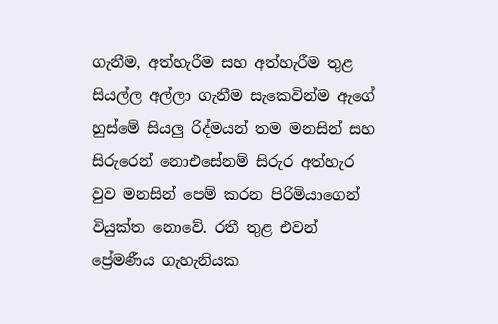ගැනීම, අත්හැරීම සහ අත්හැරීම තුළ සියල්ල අල්ලා ගැනීම සැකෙවින්ම ඇගේ හුස්මේ සියලු රිද්මයන් තම මනසින් සහ සිරුරෙන් නොඑසේනම් සිරුර අත්හැර වුව මනසින් පෙම් කරන පිරිමියාගෙන් වියුක්ත නොවේ. රතී තුළ එවන් ප්‍රේමණීය ගැහැනියක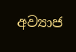අව්‍යාජ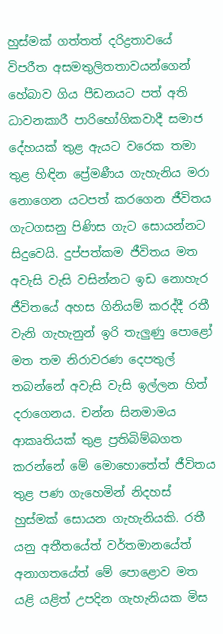හුස්මක් ගත්තත් දරිද්‍රතාවයේ විපරීත අසමතුලිතතාවයන්ගෙන් හේබාව ගිය පීඩනයට පත් අති ධාවනකාරී පාරිභෝගිකවාදී සමාජ දේහයක් තුළ ඇයට වරෙක තමා තුළ හිඳින ප්‍රේමණීය ගැහැනිය මරා නොගෙන යටපත් කරගෙන ජීවිතය ගැටගසනු පිණිස ගැට සොයන්නට සිදුවෙයි. දුප්පත්කම ජීවිතය මත අවැසි වැසි වසින්නට ඉඩ නොහැර ජීවිතයේ අහස ගිනියම් කරද්දී රතී වැනි ගැහැනුන් ඉරි තැලුණු පොළෝ මත තම නිරාවරණ දෙපතුල් තබන්නේ අවැසි වැසි ඉල්ලන හිත් දරාගෙනය. චන්න සිනමාමය ආකෘතියක් තුළ ප්‍රතිබිම්බගත කරන්නේ මේ මොහොතේත් ජීවිතය තුළ පණ ගැහෙමින් නිදහස් හුස්මක් සොයන ගැහැනියකි. රතී යනු අතීතයේත් වර්තමානයේත් අනාගතයේත් මේ පොළොව මත යළි යළිත් උපදින ගැහැනියක මිස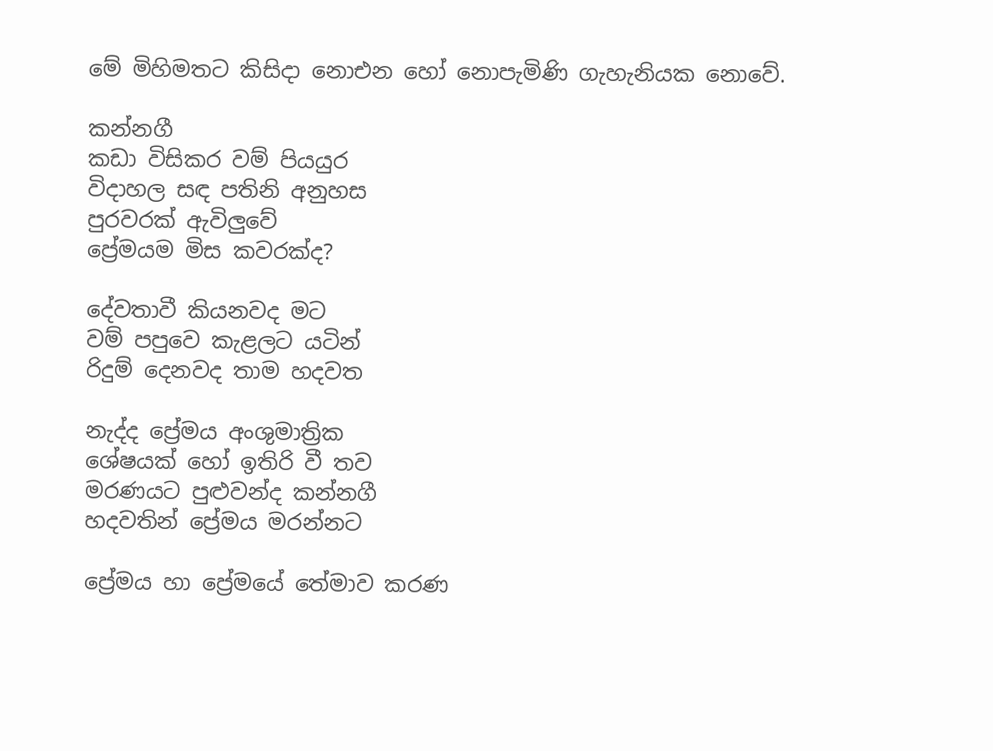මේ මිහිමතට කිසිදා නොඑන හෝ නොපැමිණි ගැහැනියක නොවේ.

කන්නගී
කඩා විසිකර වම් පියයුර
විදාහල සඳ පතිනි අනුහස
පුරවරක් ඇවිලුවේ
ප්‍රේමයම මිස කවරක්ද?

දේවතාවී කියනවද මට
වම් පපුවෙ කැළලට යටින්
රිදුම් දෙනවද තාම හදවත

නැද්ද ප්‍රේමය අංශුමාත්‍රික
ශේෂයක් හෝ ඉතිරි වී තව
මරණයට පුළුවන්ද කන්නගී
හදවතින් ප්‍රේමය මරන්නට

ප්‍රේමය හා ප්‍රේමයේ තේමාව කරණ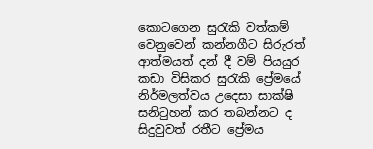කොටගෙන සුරැකි වත්කම් වෙනුවෙන් කන්නගීට සිරුරත් ආත්මයත් දන් දී වම් පියයුර කඩා විසිකර සුරැකි ප්‍රේමයේ නිර්මලත්වය උදෙසා සාක්ෂි සනිටුහන් කර තබන්නට ද සිදුවුවත් රතීට ප්‍රේමය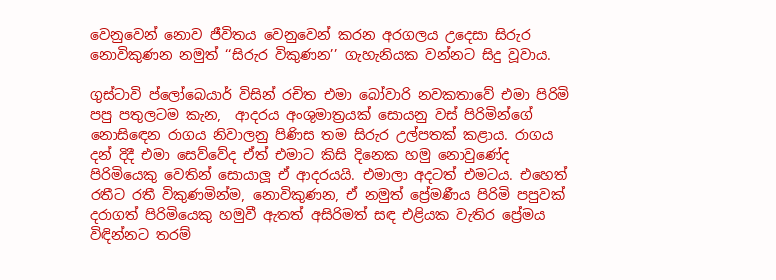වෙනුවෙන් නොව ජීවිතය වෙනුවෙන් කරන අරගලය උදෙසා සිරුර නොවිකුණන නමුත් ‘‘සිරුර විකුණන’’ ගැහැනියක වන්නට සිදු වූවාය.

ගුස්ටාවි ප්ලෝබෙයාර් විසින් රචිත එමා බෝවාරි නවකතාවේ එමා පිරිමි පපු පතුලටම කැන,  ආදරය අංශුමාත්‍රයක් සොයනු වස් පිරිමින්ගේ නොසිඳෙන රාගය නිවාලනු පිණිස තම සිරුර උල්පතක් කළාය. රාගය දන් දිදී එමා සෙව්වේද ඒත් එමාට කිසි දිනෙක හමු නොවුණේද පිරිමියෙකු වෙතින් සොයාලූ ඒ ආදරයයි. එමාලා අදටත් එමටය. එහෙත් රතීට රතී විකුණමින්ම, නොවිකුණන, ඒ නමුත් ප්‍රේමණීය පිරිමි පපුවක් දරාගත් පිරිමියෙකු හමුවී ඇතත් අසිරිමත් සඳ එළියක වැතිර ප්‍රේමය විඳින්නට තරම්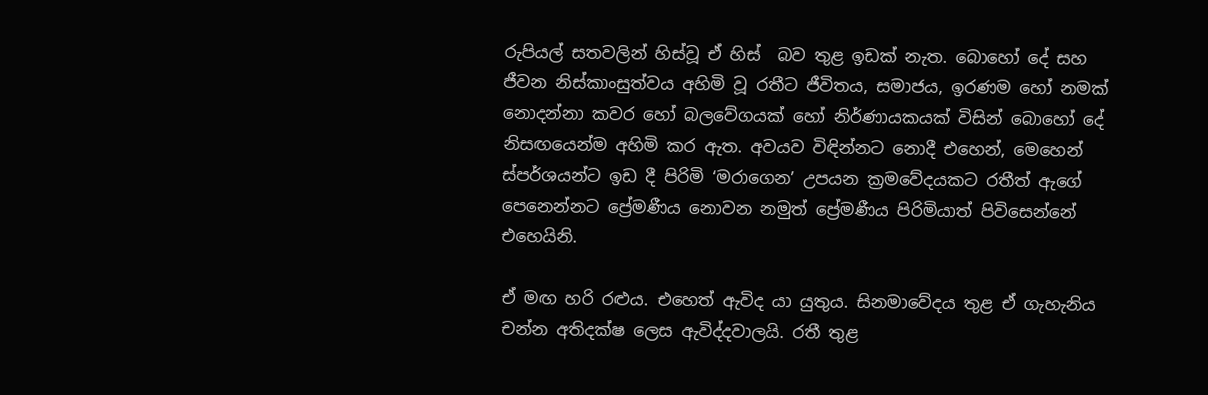රුපියල් සතවලින් හිස්වූ ඒ හිස්  බව තුළ ඉඩක් නැත. බොහෝ දේ සහ ජීවන නිස්කාංසුත්වය අහිමි වූ රතීට ජීවිතය, සමාජය, ඉරණම හෝ නමක් නොදන්නා කවර හෝ බලවේගයක් හෝ නිර්ණායකයක් විසින් බොහෝ දේ නිසඟයෙන්ම අහිමි කර ඇත. අවයව විඳින්නට නොදී එහෙන්, මෙහෙන් ස්පර්ශයන්ට ඉඩ දී පිරිමි ‘මරාගෙන’ උපයන ක්‍රමවේදයකට රතීත් ඇගේ පෙනෙන්නට ප්‍රේමණීය නොවන නමුත් ප්‍රේමණීය පිරිමියාත් පිවිසෙන්නේ එහෙයිනි.

ඒ මඟ හරි රළුය. එහෙත් ඇවිද යා යුතුය. සිනමාවේදය තුළ ඒ ගැහැනිය චන්න අතිදක්ෂ ලෙස ඇවිද්දවාලයි. රතී තුළ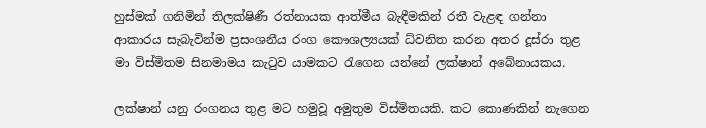හුස්මක් ගනිමින් තිලක්ෂිණී රත්නායක ආත්මීය බැඳීමකින් රතී වැළඳ ගන්නා ආකාරය සැබැවින්ම ප්‍රසංශනීය රංග කෞශල්‍යයක් ධ්වනිත කරන අතර දූස්රා තුළ මා විස්මිතම සිනමාමය කැටුව යාමකට රැගෙන යන්නේ ලක්ෂාන් අබේනායකය.

ලක්ෂාන් යනු රංගනය තුළ මට හමුවූ අමුතුම විස්මිතයකි. කට කොණකින් නැගෙන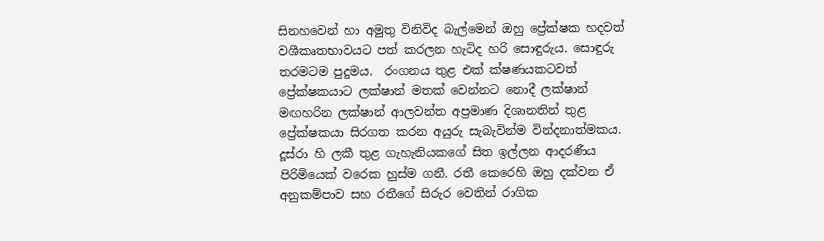සිනහවෙන් හා අමුතු විනිවිද බැල්මෙන් ඔහු ප්‍රේක්ෂක හදවත් වශීකෘතභාවයට පත් කරලන හැටිද හරි සොඳුරුය. සොඳුරු තරමටම පුදුමය.  රංගනය තුළ එක් ක්ෂණයකටවත් ප්‍රේක්ෂකයාට ලක්ෂාන් මතක් වෙන්නට නොදී ලක්ෂාන් මඟහරින ලක්ෂාන් ආලවන්ත අප්‍රමාණ දිශානතින් තුළ ප්‍රේක්ෂකයා සිරගත කරන අයුරු සැබැවින්ම වින්දනාත්මකය. දූස්රා හි ලකී තුළ ගැහැනියකගේ සිත ඉල්ලන ආදරණීය පිරිමියෙක් වරෙක හුස්ම ගනී. රතී කෙරෙහි ඔහු දක්වන ඒ අනුකම්පාව සහ රතීගේ සිරුර වෙතින් රාගික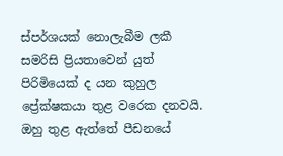ස්පර්ශයක් නොලැබීම ලකී සමරිසි ප්‍රියතාවෙන් යුත් පිරිමියෙක් ද යන කුහුල ප්‍රේක්ෂකයා තුළ වරෙක දනවයි. ඔහු තුළ ඇත්තේ පීඩනයේ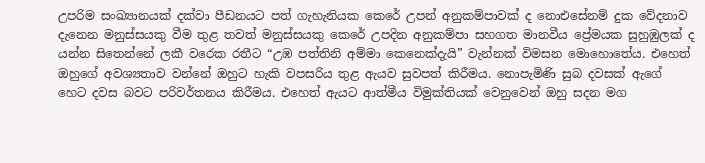උපරිම සංඛ්‍යානයක් දක්වා පීඩනයට පත් ගැහැනියක කෙරේ උපන් අනුකම්පාවක් ද නොඑසේනම් දුක වේදනාව දැනෙන මනුස්සයකු වීම තුළ තවත් මනුස්සයකු කෙරේ උපදින අනුකම්පා සහගත මානවීය ප්‍රේමයක සුහුඹුලක් ද යන්න සිතෙන්නේ ලකී වරෙක රතීට “උඹ පත්තිනි අම්මා කෙනෙක්දැයි” වැන්නක් විමසන මොහොතේය. එහෙත් ඔහුගේ අවශ්‍යතාව වන්නේ ඔහුට හැකි වපසරිය තුළ ඇයව සුවපත් කිරීමය. නොපැමිණි සුබ දවසක් ඇගේ හෙට දවස බවට පරිවර්තනය කිරීමය. එහෙත් ඇයට ආත්මීය විමුක්තියක් වෙනුවෙන් ඔහු සදන මග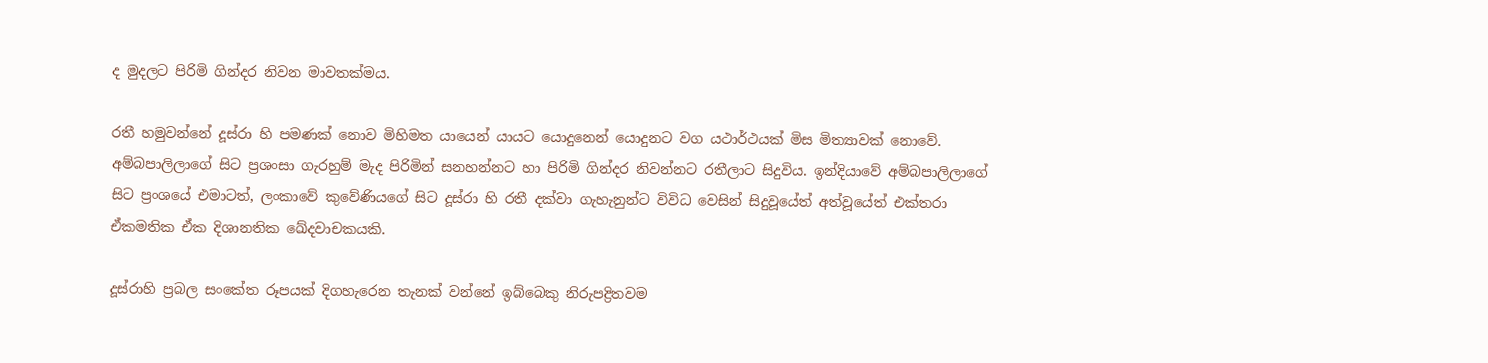ද මුදලට පිරිමි ගින්දර නිවන මාවතක්මය.

රතී හමුවන්නේ දූස්රා හි පමණක් නොව මිහිමත යායෙන් යායට යොදුනෙන් යොදුනට වග යථාර්ථයක් මිස මිත්‍යාවක් නොවේ. අම්බපාලිලාගේ සිට ප්‍රශංසා ගැරහුම් මැද පිරිමින් සනහන්නට හා පිරිමි ගින්දර නිවන්නට රතීලාට සිදුවිය. ඉන්දියාවේ අම්බපාලිලාගේ සිට ප්‍රංශයේ එමාටත්, ලංකාවේ කුවේණියගේ සිට දූස්රා හි රතී දක්වා ගැහැනුන්ට විවිධ වෙසින් සිදුවූයේත් අත්වූයේත් එක්තරා ඒකමතික ඒක දිශානතික ඛේදවාචකයකි.

දූස්රාහි ප්‍රබල සංකේත රූපයක් දිගහැරෙන තැනක් වන්නේ ඉබ්බෙකු නිරුපද්‍රිතවම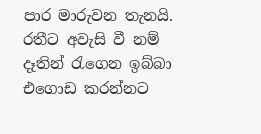පාර මාරුවන තැනයි. රතීට අවැසි වී නම් දෑතින් රැගෙන ඉබ්බා එගොඩ කරන්නට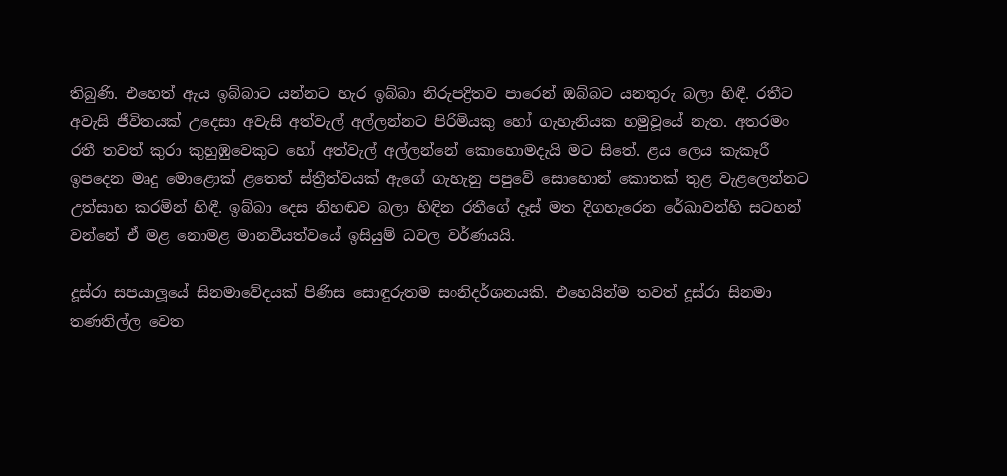තිබුණි. එහෙත් ඇය ඉබ්බාට යන්නට හැර ඉබ්බා නිරුපද්‍රිතව පාරෙන් ඔබ්බට යනතුරු බලා හිඳී. රතීට අවැසි ජීවිතයක් උදෙසා අවැසි අත්වැල් අල්ලන්නට පිරිමියකු හෝ ගැහැනියක හමුවූයේ නැත. අතරමං රතී තවත් කුරා කුහුඹුවෙකුට හෝ අත්වැල් අල්ලන්නේ කොහොමදැයි මට සිතේ. ළය ලෙය කැකෑරී ඉපදෙන මෘදු මොළොක් ළතෙත් ස්ත්‍රීත්වයක් ඇගේ ගැහැනු පපුවේ සොහොන් කොතක් තුළ වැළලෙන්නට උත්සාහ කරමින් හිඳී. ඉබ්බා දෙස නිහඬව බලා හිඳින රතීගේ දෑස් මත දිගහැරෙන රේඛාවන්හි සටහන් වන්නේ ඒ මළ නොමළ මානවීයත්වයේ ඉසියුම් ධවල වර්ණයයි.

දූස්රා සපයාලූයේ සිනමාවේදයක් පිණිස සොඳුරුතම සංනිදර්ශනයකි. එහෙයින්ම තවත් දූස්රා සිනමා තණතිල්ල වෙත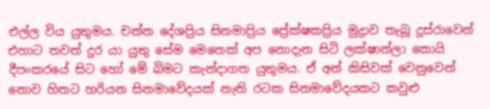එල්ල විය යුතුමය. චන්න දේශප්‍රිය සිනමාප්‍රිය ප්‍රේක්ෂකප්‍රිය මුද්‍රාව තැබූ දූස්රාවෙන් එහාට තවත් දුර යා යුතු සේම මෙතෙක් අප නොදැන සිටි ලක්ෂාන්ලා කොයි දීපංකරයේ සිට හෝ මේ බිමට කැන්දාගත යුතුමය. ඒ අන් කිසිවක් වෙනුවෙන් නොව හිතට හරියන සිනමාවේදයක් නැති රටක සිනමාවේදයකට කවුළු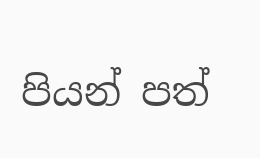පියන් පත්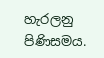හැරලනු පිණිසමය.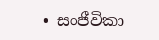• සංජීවිකා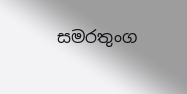සමරතුංග